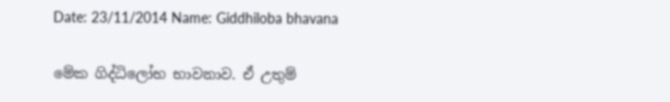Date: 23/11/2014 Name: Giddhiloba bhavana

මේක ගිද්ධිලෝභ භාවනාව. ඒ උතුම්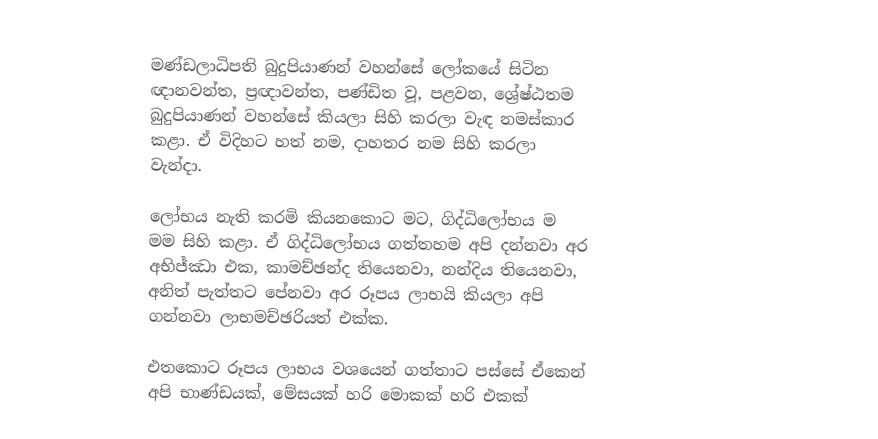මණ්ඩලාධිපති බුදුපියාණන් වහන්සේ ලෝකයේ සිටින ඥානවන්ත, ප්‍රඥාවන්ත, පණ්ඩිත වූ, පළවන, ශ්‍රේෂ්ඨතම බුදුපියාණන් වහන්සේ කියලා සිහි කරලා වැඳ නමස්කාර කළා. ඒ විදිහට හත් නම, දාහතර නම සිහි කරලා වැන්දා.

ලෝභය නැති කරමි කියනකොට මට, ගිද්ධිලෝභය ම මම සිහි කළා. ඒ ගිද්ධිලෝභය ගත්තහම අපි දන්නවා අර අභිජ්ඣා එක, කාමච්ඡන්ද තියෙනවා, නන්දිය තියෙනවා, අනිත් පැත්තට පේනවා අර රූපය ලාභයි කියලා අපි ගන්නවා ලාභමච්ඡරියත් එක්ක.

එතකොට රූපය ලාභය වශයෙන් ගත්තාට පස්සේ ඒකෙන් අපි භාණ්ඩයක්, මේසයක් හරි මොකක් හරි එකක්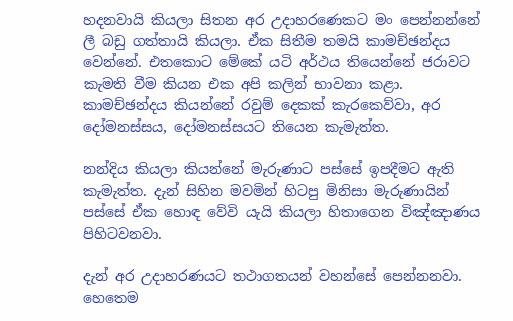හදනවායි කියලා සිතන අර උදාහරණෙකට මං පෙන්නන්නේ ලී බඩු ගත්තායි කියලා. ඒක සිතීම තමයි කාමච්ඡන්දය වෙන්නේ. එතකොට මේකේ යටි අර්ථය තියෙන්නේ ජරාවට කැමති වීම කියන එක අපි කලින් භාවනා කළා. කාමච්ඡන්දය කියන්නේ රවුම් දෙකක් කැරකෙව්වා, අර දෝමනස්සය, දෝමනස්සයට තියෙන කැමැත්ත.

නන්දිය කියලා කියන්නේ මැරුණාට පස්සේ ඉපදීමට ඇති කැමැත්ත. දැන් සිහින මවමින් හිටපු මිනිසා මැරුණායින් පස්සේ ඒක හොඳ වේවි යැයි කියලා හිතාගෙන විඤ්ඤාණය පිහිටවනවා.

දැන් අර උදාහරණයට තථාගතයන් වහන්සේ පෙන්නනවා. හෙතෙම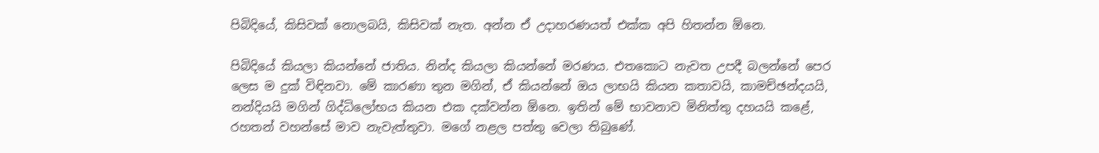පිබිදියේ, කිසිවක් නොලබයි, කිසිවක් නැත. අන්න ඒ උදාහරණයත් එක්ක අපි හිතන්න ඕනෙ.

පිබිදියේ කියලා කියන්නේ ජාතිය. නින්ද කියලා කියන්නේ මරණය. එතකොට නැවත උපදී බලන්නේ පෙර ලෙස ම දුක් විඳිනවා. මේ කාරණා තුන මගින්, ඒ කියන්නේ ඔය ලාභයි කියන කතාවයි, කාමච්ඡන්දයයි, නන්දියයි මගින් ගිද්ධිලෝභය කියන එක දක්වන්න ඕනෙ. ඉතින් මේ භාවනාව මිනිත්තු දහයයි කළේ, රහතන් වහන්සේ මාව නැවැත්තුවා. මගේ නළල පත්තු වෙලා තිබුණේ.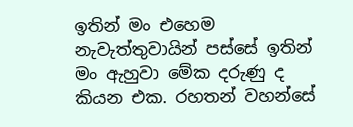ඉතින් මං එහෙම නැවැත්තුවායින් පස්සේ ඉතින් මං ඇහුවා මේක දරුණු ද කියන එක. රහතන් වහන්සේ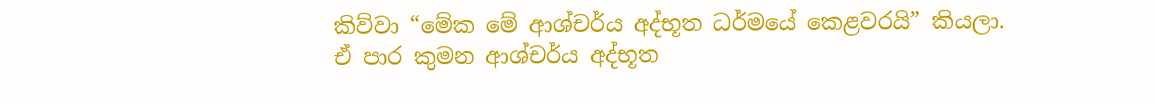කිව්වා “මේක මේ ආශ්චර්ය අද්භූත ධර්මයේ කෙළවරයි” කියලා. ඒ පාර කුමන ආශ්චර්ය අද්භූත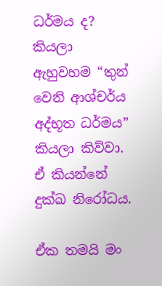ධර්මය ද? කියලා ඇහුවහම “තුන් වෙනි ආශ්චර්ය අද්භූත ධර්මය” කියලා කිව්වා. ඒ කියන්නේ දුක්ඛ නිරෝධය.

ඒක තමයි මං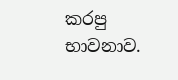කරපු භාවනාව.